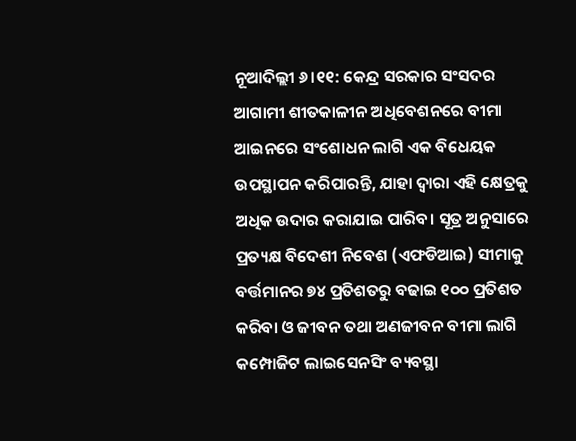ନୂଆଦିଲ୍ଲୀ ୬।୧୧: କେନ୍ଦ୍ର ସରକାର ସଂସଦର ଆଗାମୀ ଶୀତକାଳୀନ ଅଧିବେଶନରେ ବୀମା ଆଇନରେ ସଂଶୋଧନ ଲାଗି ଏକ ବିଧେୟକ ଉପସ୍ଥାପନ କରିପାରନ୍ତି, ଯାହା ଦ୍ୱାରା ଏହି କ୍ଷେତ୍ରକୁ ଅଧିକ ଉଦାର କରାଯାଇ ପାରିବ। ସୂତ୍ର ଅନୁସାରେ ପ୍ରତ୍ୟକ୍ଷ ବିଦେଶୀ ନିବେଶ (ଏଫଡିଆଇ) ସୀମାକୁ ବର୍ତ୍ତମାନର ୭୪ ପ୍ରତିଶତରୁ ବଢାଇ ୧୦୦ ପ୍ରତିଶତ କରିବା ଓ ଜୀବନ ତଥା ଅଣଜୀବନ ବୀମା ଲାଗି କମ୍ପୋଜିଟ ଲାଇସେନସିଂ ବ୍ୟବସ୍ଥା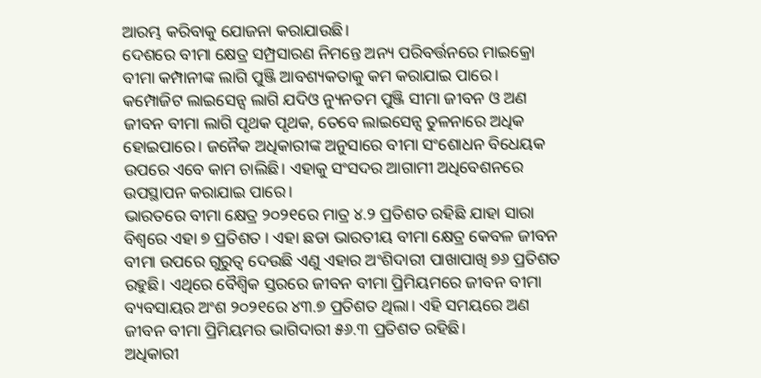ଆରମ୍ଭ କରିବାକୁ ଯୋଜନା କରାଯାଉଛି।
ଦେଶରେ ବୀମା କ୍ଷେତ୍ର ସମ୍ପ୍ରସାରଣ ନିମନ୍ତେ ଅନ୍ୟ ପରିବର୍ତ୍ତନରେ ମାଇକ୍ରୋ ବୀମା କମ୍ପାନୀଙ୍କ ଲାଗି ପୁଞ୍ଜି ଆବଶ୍ୟକତାକୁ କମ କରାଯାଇ ପାରେ। କମ୍ପୋଜିଟ ଲାଇସେନ୍ସ ଲାଗି ଯଦିଓ ନ୍ୟୁନତମ ପୁଞ୍ଜି ସୀମା ଜୀବନ ଓ ଅଣ ଜୀବନ ବୀମା ଲାଗି ପୃଥକ ପୃଥକ, ତେବେ ଲାଇସେନ୍ସ ତୁଳନାରେ ଅଧିକ ହୋଇପାରେ। ଜନୈକ ଅଧିକାରୀଙ୍କ ଅନୁସାରେ ବୀମା ସଂଶୋଧନ ବିଧେୟକ ଉପରେ ଏବେ କାମ ଚାଲିଛି। ଏହାକୁ ସଂସଦର ଆଗାମୀ ଅଧିବେଶନରେ ଉପସ୍ଥାପନ କରାଯାଇ ପାରେ।
ଭାରତରେ ବୀମା କ୍ଷେତ୍ର ୨୦୨୧ରେ ମାତ୍ର ୪.୨ ପ୍ରତିଶତ ରହିଛି ଯାହା ସାରା ବିଶ୍ୱରେ ଏହା ୭ ପ୍ରତିଶତ । ଏହା ଛଡା ଭାରତୀୟ ବୀମା କ୍ଷେତ୍ର କେବଳ ଜୀବନ ବୀମା ଉପରେ ଗୁରୁତ୍ୱ ଦେଉଛି ଏଣୁ ଏହାର ଅଂଶିଦାରୀ ପାଖାପାଖି ୭୬ ପ୍ରତିଶତ ରହୁଛି। ଏଥିରେ ବୈଶ୍ୱିକ ସ୍ତରରେ ଜୀବନ ବୀମା ପ୍ରିମିୟମରେ ଜୀବନ ବୀମା ବ୍ୟବସାୟର ଅଂଶ ୨୦୨୧ରେ ୪୩.୭ ପ୍ରତିଶତ ଥିଲା। ଏହି ସମୟରେ ଅଣ ଜୀବନ ବୀମା ପ୍ରିମିୟମର ଭାଗିଦାରୀ ୫୬.୩ ପ୍ରତିଶତ ରହିଛି।
ଅଧିକାରୀ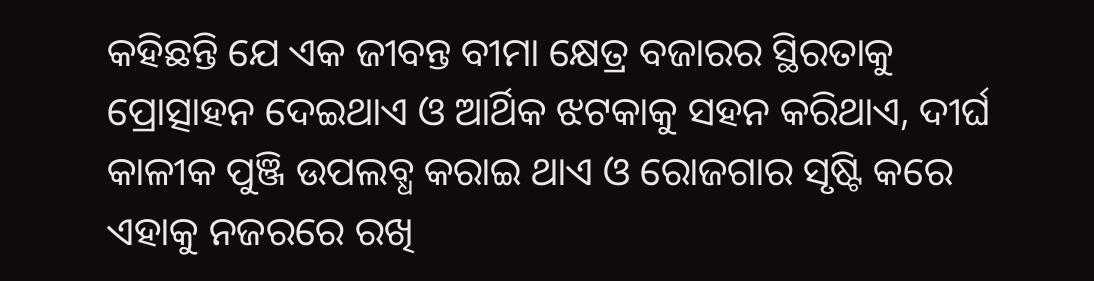କହିଛନ୍ତି ଯେ ଏକ ଜୀବନ୍ତ ବୀମା କ୍ଷେତ୍ର ବଜାରର ସ୍ଥିରତାକୁ ପ୍ରୋତ୍ସାହନ ଦେଇଥାଏ ଓ ଆର୍ଥିକ ଝଟକାକୁ ସହନ କରିଥାଏ, ଦୀର୍ଘ କାଳୀକ ପୁଞ୍ଜି ଉପଲବ୍ଧ କରାଇ ଥାଏ ଓ ରୋଜଗାର ସୃଷ୍ଟି କରେ ଏହାକୁ ନଜରରେ ରଖି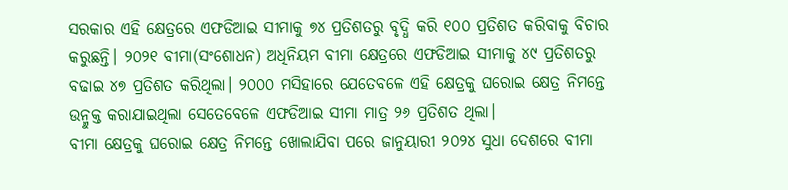ସରକାର ଏହି କ୍ଷେତ୍ରରେ ଏଫଡିଆଇ ସୀମାକୁ ୭୪ ପ୍ରତିଶତରୁ ବୃଦ୍ଧି କରି ୧୦୦ ପ୍ରତିଶତ କରିବାକୁ ବିଚାର କରୁଛନ୍ତି। ୨୦୨୧ ବୀମା(ସଂଶୋଧନ) ଅଧିନିୟମ ବୀମା କ୍ଷେତ୍ରରେ ଏଫଡିଆଇ ସୀମାକୁ ୪୯ ପ୍ରତିଶତରୁ ବଢାଇ ୪୭ ପ୍ରତିଶତ କରିଥିଲା। ୨୦୦୦ ମସିହାରେ ଯେତେବଳେ ଏହି କ୍ଷେତ୍ରକୁ ଘରୋଇ କ୍ଷେତ୍ର ନିମନ୍ତେ ଉନ୍ମୁକ୍ତ କରାଯାଇଥିଲା ସେତେବେଳେ ଏଫଡିଆଇ ସୀମା ମାତ୍ର ୨୬ ପ୍ରତିଶତ ଥିଲା।
ବୀମା କ୍ଷେତ୍ରକୁ ଘରୋଇ କ୍ଷେତ୍ର ନିମନ୍ତେ ଖୋଲାଯିବା ପରେ ଜାନୁୟାରୀ ୨୦୨୪ ସୁଧା ଦେଶରେ ବୀମା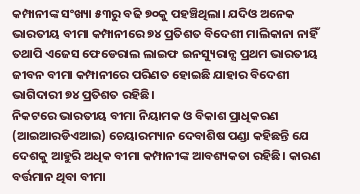କମ୍ପାନୀଙ୍କ ସଂଖ୍ୟା ୫୩ରୁ ବଢି ୭୦କୁ ପହଞ୍ଚିଥିଲା। ଯଦିଓ ଅନେକ ଭାରତୀୟ ବୀମା କମ୍ପାନୀରେ ୭୪ ପ୍ରତିଶତ ବିଦେଶୀ ମାଲିକାନା ନାହିଁ ତଥାପି ଏଜେସ ଫେଡେରାଲ ଲାଇଫ ଇନସ୍ୟୁରାନ୍ସ ପ୍ରଥମ ଭାରତୀୟ ଜୀବନ ବୀମା କମ୍ପାନୀରେ ପରିଣତ ହୋଇଛି ଯାହାର ବିଦେଶୀ ଭାଗିଦାରୀ ୭୪ ପ୍ରତିଶତ ରହିଛି।
ନିକଟରେ ଭାରତୀୟ ବୀମା ନିୟାମକ ଓ ବିକାଶ ପ୍ରାଧିକରଣ (ଆଇଆରଡିଏଆଇ) ଚେୟାରମ୍ୟାନ ଦେବାଶିଷ ପଣ୍ଡା କହିଛନ୍ତି ଯେ ଦେଶକୁ ଆହୁରି ଅଧିକ ବୀମା କମ୍ପାନୀଙ୍କ ଆବଶ୍ୟକତା ରହିଛି। କାରଣ ବର୍ତ୍ତମାନ ଥିବା ବୀମା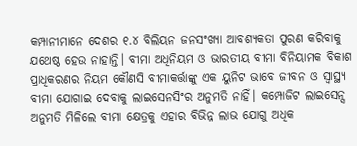କମ୍ପାନୀମାନେ ଦେଶର ୧.୪ ବିଲିୟନ ଜନସଂଖ୍ୟା ଆବଶ୍ୟକତା ପୁରଣ କରିବାକୁ ଯଥେଷ୍ଠ ହେଉ ନାହାନ୍ତି। ବୀମା ଅଧିନିୟମ ଓ ଭାରତୀୟ ବୀମା ବିନିୟାମକ ବିକାଶ ପ୍ରାଧିକରଣର ନିୟମ କୌଣସି ବୀମାକର୍ତ୍ତାଙ୍କୁ ଏକ ୟୁନିଟ ଭାବେ ଜୀବନ ଓ ସ୍ୱାସ୍ଥ୍ୟ ବୀମା ଯୋଗାଇ ଦେବାକୁ ଲାଇସେନସିଂର ଅନୁମତି ନାହିଁ। କମ୍ପୋଜିଟ ଲାଇସେନ୍ସ ଅନୁମତି ମିଳିଲେ ବୀମା କ୍ଷେତ୍ରକୁ ଏହାର ବିଭିନ୍ନ ଲାଭ ଯୋଗୁ ଅଧିକ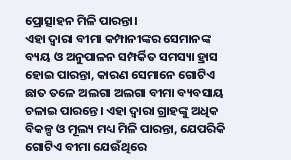ପ୍ରୋତ୍ସାହନ ମିଳି ପାରନ୍ତା।
ଏହା ଦ୍ୱାରା ବୀମା କମ୍ପାନୀଙ୍କର ସେମାନଙ୍କ ବ୍ୟୟ ଓ ଅନୁପାଳନ ସମ୍ପର୍କିତ ସମସ୍ୟା ହ୍ରାସ ହୋଇ ପାରନ୍ତା, କାରଣ ସେମାନେ ଗୋଟିଏ ଛାତ ତଳେ ଅଲଗା ଅଲଗା ବୀମା ବ୍ୟବସାୟ ଚଳାଇ ପାରନ୍ତେ। ଏହା ଦ୍ୱାରା ଗ୍ରାହଙ୍କୁ ଅଧିକ ବିକଳ୍ପ ଓ ମୂଲ୍ୟ ମଧ୍ୟ ମିଳି ପାରନ୍ତା, ଯେପରିକି ଗୋଟିଏ ବୀମା ଯେଉଁଥିରେ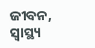ଜୀବନ, ସ୍ୱାସ୍ଥ୍ୟ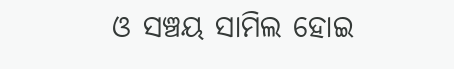ଓ ସଞ୍ଚୟ ସାମିଲ ହୋଇ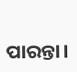ପାରନ୍ତା।